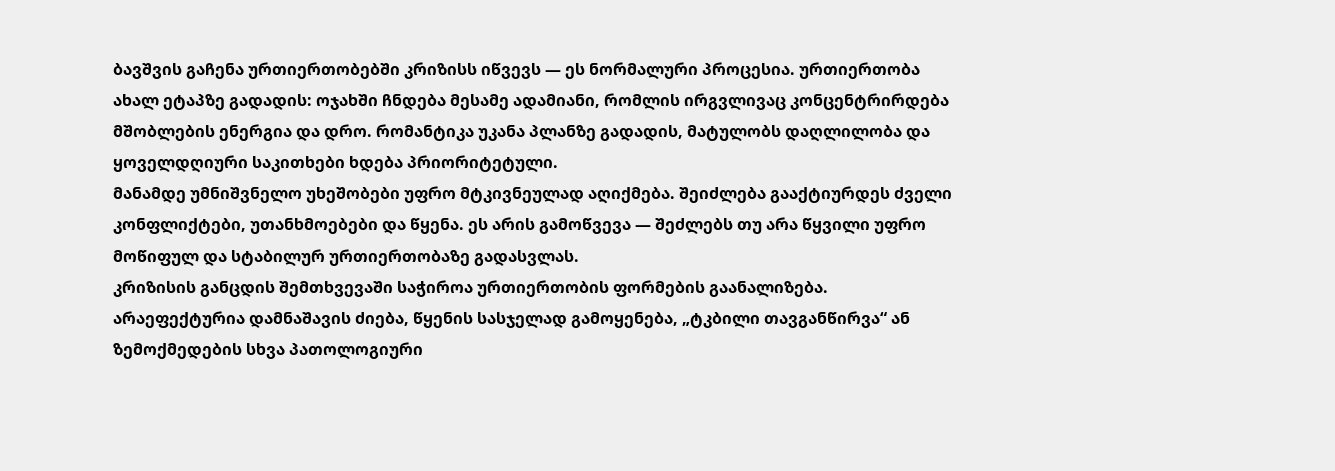ბავშვის გაჩენა ურთიერთობებში კრიზისს იწვევს — ეს ნორმალური პროცესია. ურთიერთობა ახალ ეტაპზე გადადის: ოჯახში ჩნდება მესამე ადამიანი, რომლის ირგვლივაც კონცენტრირდება მშობლების ენერგია და დრო. რომანტიკა უკანა პლანზე გადადის, მატულობს დაღლილობა და ყოველდღიური საკითხები ხდება პრიორიტეტული.
მანამდე უმნიშვნელო უხეშობები უფრო მტკივნეულად აღიქმება. შეიძლება გააქტიურდეს ძველი კონფლიქტები, უთანხმოებები და წყენა. ეს არის გამოწვევა — შეძლებს თუ არა წყვილი უფრო მოწიფულ და სტაბილურ ურთიერთობაზე გადასვლას.
კრიზისის განცდის შემთხვევაში საჭიროა ურთიერთობის ფორმების გაანალიზება. არაეფექტურია დამნაშავის ძიება, წყენის სასჯელად გამოყენება, „ტკბილი თავგანწირვა“ ან ზემოქმედების სხვა პათოლოგიური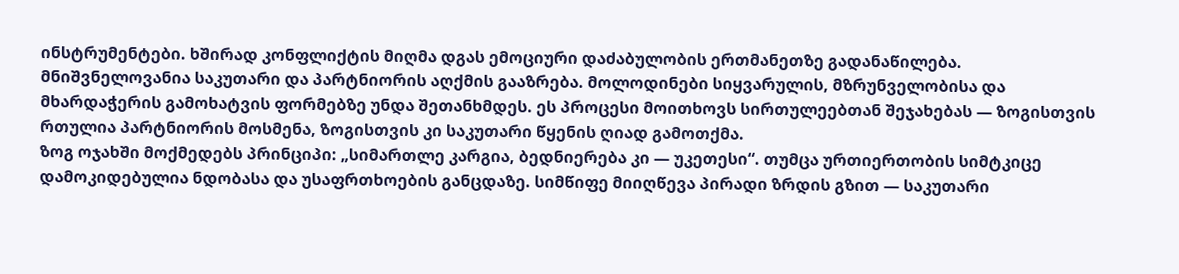ინსტრუმენტები. ხშირად კონფლიქტის მიღმა დგას ემოციური დაძაბულობის ერთმანეთზე გადანაწილება.
მნიშვნელოვანია საკუთარი და პარტნიორის აღქმის გააზრება. მოლოდინები სიყვარულის, მზრუნველობისა და მხარდაჭერის გამოხატვის ფორმებზე უნდა შეთანხმდეს. ეს პროცესი მოითხოვს სირთულეებთან შეჯახებას — ზოგისთვის რთულია პარტნიორის მოსმენა, ზოგისთვის კი საკუთარი წყენის ღიად გამოთქმა.
ზოგ ოჯახში მოქმედებს პრინციპი: „სიმართლე კარგია, ბედნიერება კი — უკეთესი“. თუმცა ურთიერთობის სიმტკიცე დამოკიდებულია ნდობასა და უსაფრთხოების განცდაზე. სიმწიფე მიიღწევა პირადი ზრდის გზით — საკუთარი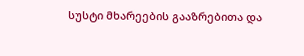სუსტი მხარეების გააზრებითა და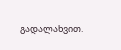გადალახვით.